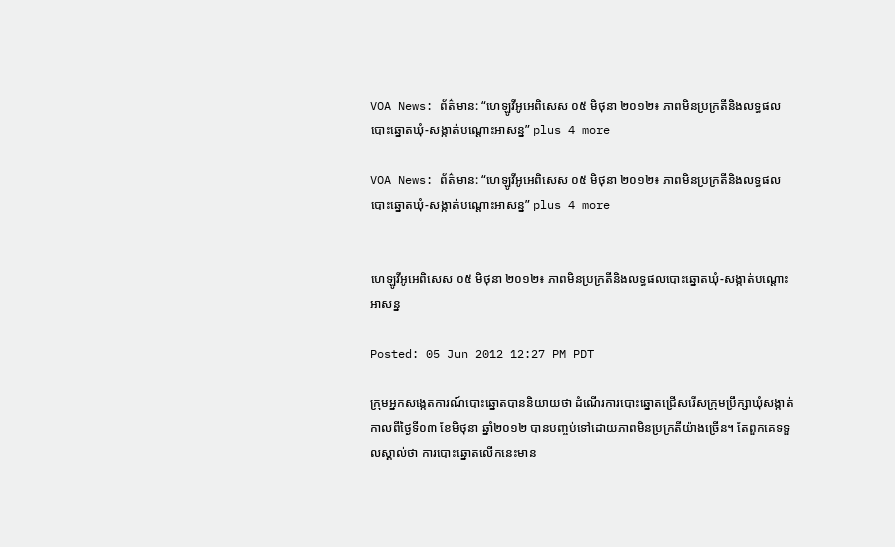VOA News: ព័ត៌មាន: “ហេឡូវីអូអេពិសេស ០៥ មិថុនា ២០១២៖ ភាពមិនប្រក្រតីនិងលទ្ធផលបោះឆ្នោតឃុំ-សង្កាត់បណ្តោះអាសន្ន” plus 4 more

VOA News: ព័ត៌មាន: “ហេឡូវីអូអេពិសេស ០៥ មិថុនា ២០១២៖ ភាពមិនប្រក្រតីនិងលទ្ធផលបោះឆ្នោតឃុំ-សង្កាត់បណ្តោះអាសន្ន” plus 4 more


ហេឡូវីអូអេពិសេស ០៥ មិថុនា ២០១២៖ ភាពមិនប្រក្រតីនិងលទ្ធផលបោះឆ្នោតឃុំ-សង្កាត់បណ្តោះអាសន្ន

Posted: 05 Jun 2012 12:27 PM PDT

ក្រុមអ្នកសង្កេតការណ៍បោះឆ្នោតបាននិយាយថា ដំណើរការបោះឆ្នោតជ្រើសរើសក្រុមប្រឹក្សាឃុំសង្កាត់កាលពីថ្ងៃទី០៣ ខែមិថុនា ឆ្នាំ២០១២ បានបញ្ចប់ទៅដោយភាពមិនប្រក្រតីយ៉ាងច្រើន។ តែពួកគេទទួលស្គាល់ថា ការបោះឆ្នោតលើកនេះមាន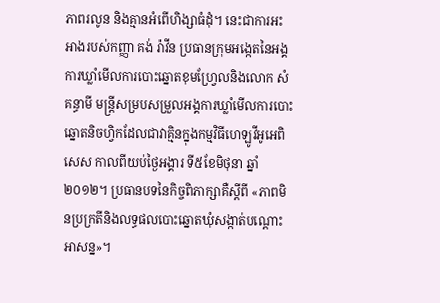ភាពរលូន និងគ្មានអំពើហិង្សាធំដុំ។ នេះជាការអះអាងរបស់កញ្ញា គង់ រ៉ាវីន ប្រធានក្រុមអង្កេតនៃអង្គការឃ្លាំមើលការបោះឆ្នោតខុមហ្វ្រែលនិងលោក សំ គន្ធាមី មន្ត្រីសម្របសម្រួលអង្គការឃ្លាំមើលការបោះឆ្នោតនិចហ្វិកដែលជាវាគ្មិនក្នុងកម្មវិធីហេឡូវីអូអេពិសេស កាលពីយប់ថ្ងៃអង្គារ ទី៥ខែមិថុនា ឆ្នាំ២០១២។ ប្រធានបទនៃកិច្ចពិភាក្សាគឺស្តីពី «ភាពមិនប្រក្រតីនិងលទ្ធផលបោះឆ្នោតឃុំសង្កាត់បណ្តោះអាសន្ន»។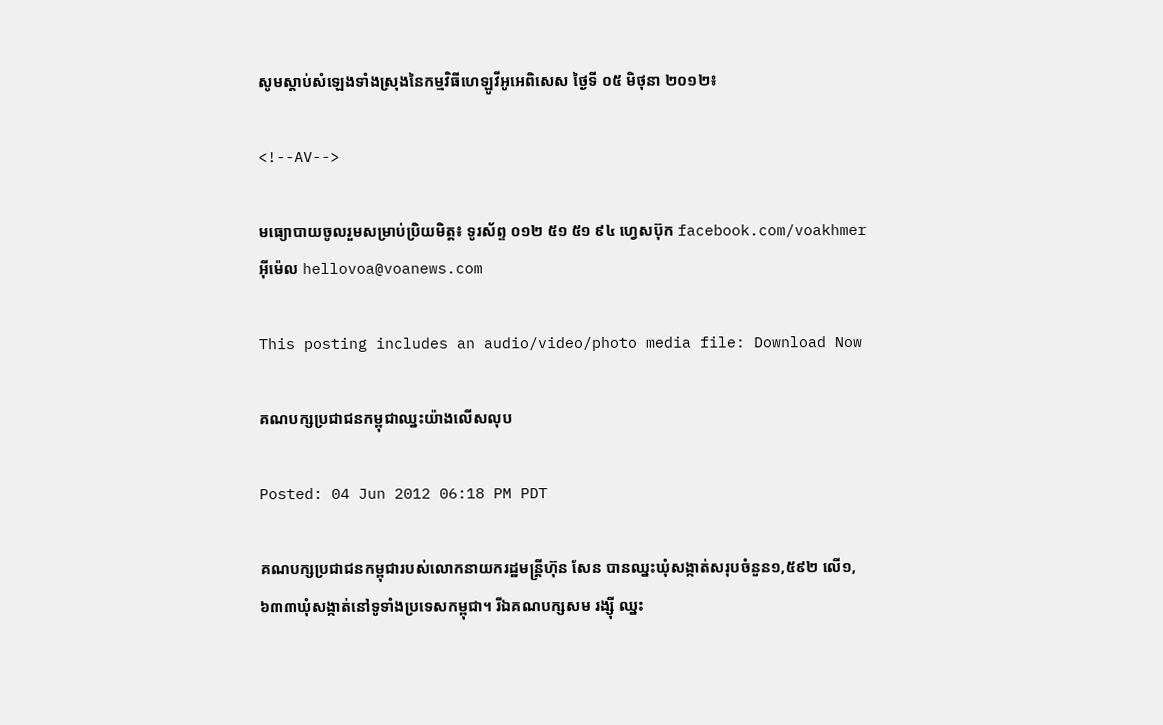សូមស្តាប់សំឡេងទាំងស្រុងនៃកម្មវិធីហេឡូវីអូអេពិសេស ថ្ងៃទី ០៥ មិថុនា ២០១២៖

<!--AV-->

មធ្យោបាយចូលរួមសម្រាប់ប្រិយមិត្ត៖ ទូរស័ព្ទ ០១២ ៥១ ៥១ ៩៤ ហ្វេសប៊ុក facebook.com/voakhmer អ៊ីម៉េល hellovoa@voanews.com

This posting includes an audio/video/photo media file: Download Now

គណបក្សប្រជាជនកម្ពុជាឈ្នះយ៉ាងលើសលុប

Posted: 04 Jun 2012 06:18 PM PDT

គណបក្សប្រជាជនកម្ពុជារបស់លោកនាយករដ្ឋមន្ត្រីហ៊ុន សែន បានឈ្នះឃុំសង្កាត់សរុបចំនួន១,៥៩២ លើ១,៦៣៣ឃុំសង្កាត់នៅទូទាំងប្រទេសកម្ពុជា។ រីឯគណបក្សសម រង្ស៊ី ឈ្នះ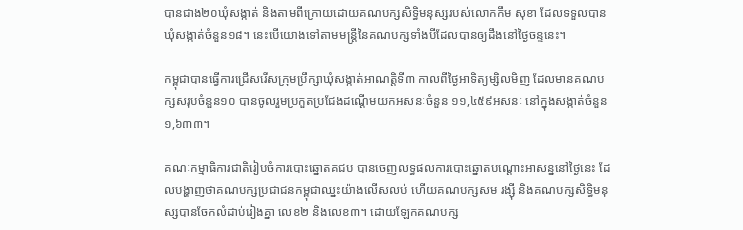បានជាង២០ឃុំសង្កាត់ និងតាមពីក្រោយដោយគណបក្សសិទ្ធិមនុស្សរបស់លោកកឹម សុខា ដែលទទួលបានឃុំសង្កាត់ចំនួន១៨។ នេះបើយោងទៅតាមមន្ត្រីនៃគណបក្សទាំងបីដែលបានឲ្យដឹងនៅថ្ងៃចន្ទនេះ។

កម្ពុជាបានធ្វើការជ្រើសរើសក្រុមប្រឹក្សាឃុំសង្កាត់អាណត្តិទី៣ កាលពីថ្ងៃអាទិត្យម្សិលមិញ ដែលមានគណបក្សសរុបចំនួន១០ បានចូលរួមប្រកួតប្រជែងដណ្តើមយកអសនៈចំនួន ១១,៤៥៩អសនៈ នៅក្នុងសង្កាត់ចំនួន១,៦៣៣។

គណៈកម្មាធិការជាតិរៀបចំការបោះឆ្នោតគជប បានចេញលទ្ធផលការបោះឆ្នោតបណ្តោះអាសន្ននៅថ្ងៃនេះ ដែលបង្ហាញថាគណបក្សប្រជាជនកម្ពុជាឈ្នះយ៉ាងលើសលប់ ហើយគណបក្សសម រង្ស៊ី និងគណបក្សសិទ្ធិមនុស្សបានចែកលំដាប់រៀងគ្នា លេខ២ និងលេខ៣។ ដោយឡែកគណបក្ស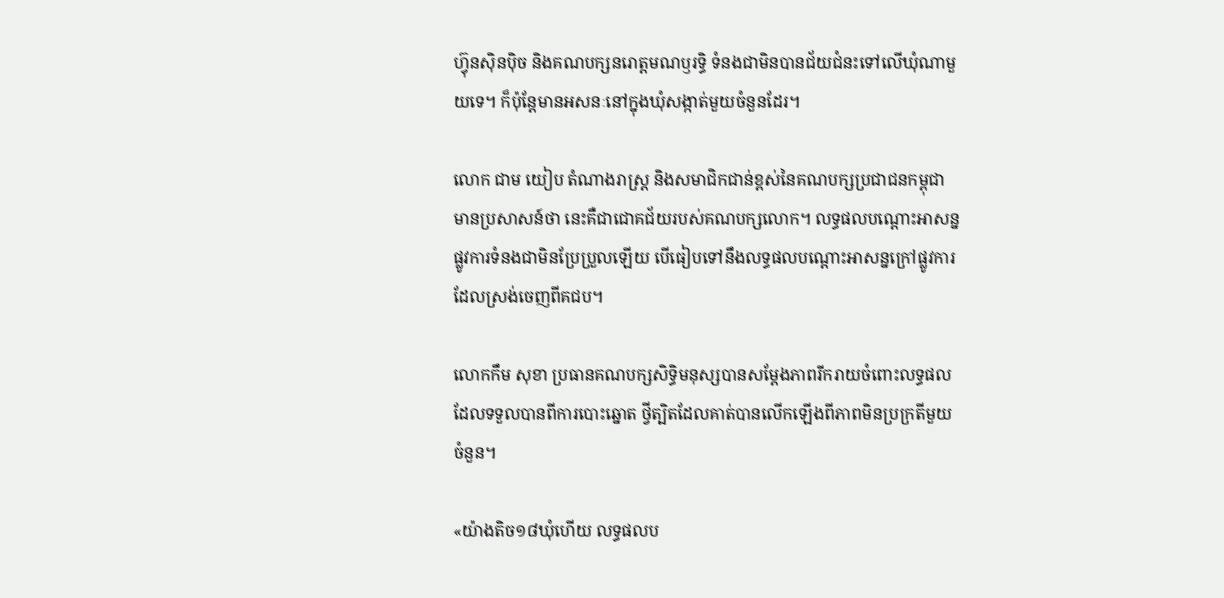ហ៊្វុនស៊ិនប៉ិច និងគណបក្សនរោត្តមណឫរទ្ធិ ទំនងជាមិនបានជ័យជំនះទៅលើឃុំណាមួយទេ។ ក៏ប៉ុន្តែមានអសនៈនៅក្នុងឃុំសង្កាត់មួយចំនួនដែរ។

លោក ជាម យៀប តំណាងរាស្ត្រ និងសមាជិកជាន់ខ្ពស់នៃគណបក្សប្រជាជនកម្ពុជាមានប្រសាសន៍ថា នេះគឺជាជោគជ័យរបស់គណបក្សលោក។ លទ្ធផលបណ្តោះអាសន្នផ្លូវការទំនងជាមិនប្រែប្រួលឡើយ បើធៀបទៅនឹងលទ្ធផលបណ្តោះអាសន្នក្រៅផ្លូវការ ដែលស្រង់ចេញពីគជប។

លោកកឹម សុខា ប្រធានគណបក្សសិទ្ធិមនុស្សបានសម្តែងភាពរីករាយចំពោះលទ្ធផលដែលទទួលបានពីការបោះឆ្នោត ថ្វីត្បិតដែលគាត់បានលើកឡើងពីភាពមិនប្រក្រតីមួយចំនួន។

«យ៉ាងតិច១៨ឃុំហើយ លទ្ធផលប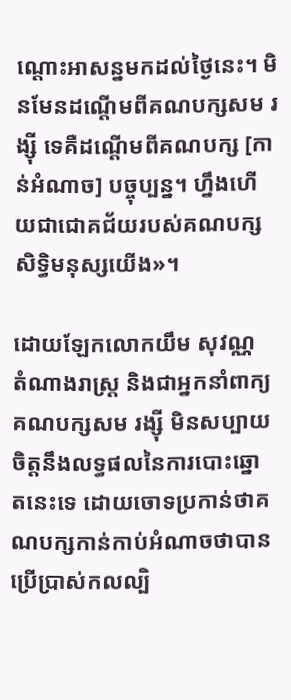ណ្តោះអាសន្នមកដល់ថ្ងៃនេះ។ មិនមែនដណ្តើមពីគណបក្សសម រង្ស៊ី ទេគឺដណ្តើមពីគណបក្ស [កាន់អំណាច] បច្ចុប្បន្ន។ ហ្នឹងហើយជាជោគជ័យរបស់គណបក្សសិទ្ធិមនុស្សយើង»។

ដោយឡែកលោកយឹម សុវណ្ណ តំណាងរាស្ត្រ និងជាអ្នកនាំពាក្យគណបក្សសម រង្ស៊ី មិនសប្បាយចិត្តនឹងលទ្ធផលនៃការបោះឆ្នោតនេះទេ ដោយចោទប្រកាន់ថាគណបក្សកាន់កាប់អំណាចថាបានប្រើប្រាស់កលល្បិ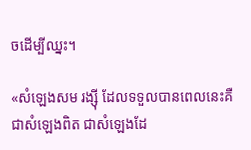ចដើម្បីឈ្នះ។

«សំឡេងសម រង្ស៊ី ដែលទទួលបានពេលនេះគឺជាសំឡេងពិត ជាសំឡេងដែ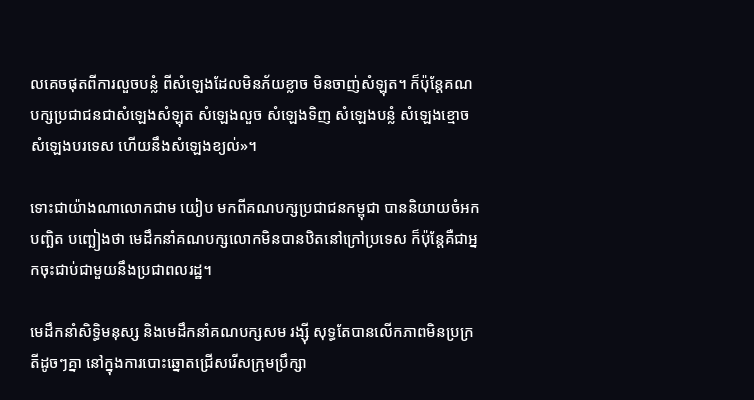លគេចផុតពីការលួចបន្លំ ពីសំឡេងដែលមិនភ័យខ្លាច មិនចាញ់សំឡុត។ ក៏ប៉ុន្តែគណបក្សប្រជាជនជាសំឡេងសំឡុត សំឡេងលួច សំឡេងទិញ សំឡេងបន្លំ សំឡេងខ្មោច សំឡេងបរទេស ហើយនឹងសំឡេងខ្យល់»។

ទោះជាយ៉ាងណាលោកជាម យៀប មកពីគណបក្សប្រជាជនកម្ពុជា បាននិយាយចំអកបញ្ឆិត បញ្ឆៀងថា មេដឹកនាំគណបក្សលោកមិនបានឋិតនៅក្រៅប្រទេស ក៏ប៉ុន្តែគឺជាអ្នកចុះជាប់ជាមួយនឹងប្រជាពលរដ្ឋ។

មេដឹកនាំសិទ្ធិមនុស្ស និងមេដឹកនាំគណបក្សសម រង្ស៊ី សុទ្ធតែបានលើកភាពមិនប្រក្រតីដូចៗគ្នា នៅក្នុងការបោះឆ្នោតជ្រើសរើសក្រុមប្រឹក្សា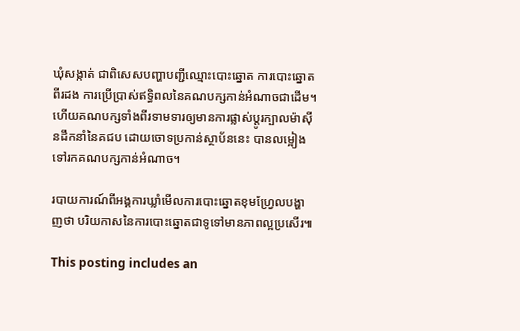ឃុំសង្កាត់ ជាពិសេសបញ្ហាបញ្ជីឈ្មោះបោះឆ្នោត ការបោះឆ្នោតពីរដង ការប្រើប្រាស់ឥទ្ធិពលនៃគណបក្សកាន់អំណាចជាដើម។ ហើយគណបក្សទាំងពីរទាមទារឲ្យមានការផ្លាស់ប្តូរក្បាលម៉ាស៊ីនដឹកនាំនៃគជប ដោយចោទប្រកាន់ស្ថាប័ននេះ បានលម្អៀងទៅរកគណបក្សកាន់អំណាច។

របាយការណ៍ពីអង្គការឃ្លាំមើលការបោះឆ្នោតខុមហ្វ្រែលបង្ហាញថា បរិយកាសនៃការបោះឆ្នោតជាទូទៅមានភាពល្អប្រសើរ៕

This posting includes an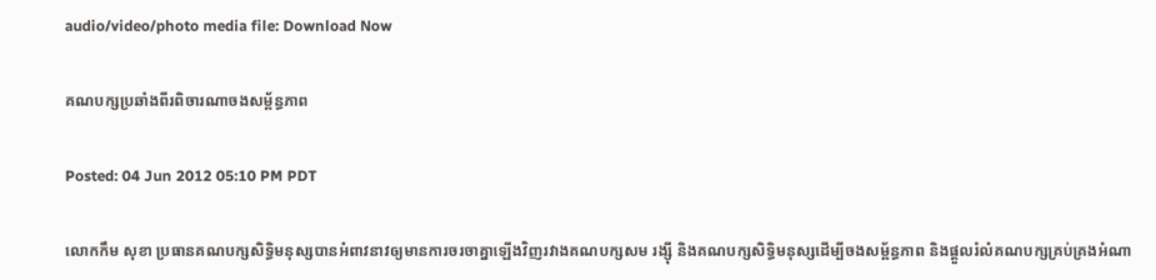audio/video/photo media file: Download Now

គណបក្សប្រឆាំងពីរពិចារណាចងសម្ព័ន្ធភាព

Posted: 04 Jun 2012 05:10 PM PDT

លោកកឹម សុខា ប្រធានគណបក្សសិទ្ធិមនុស្សបានអំពាវនាវឲ្យមានការចរចាគ្នាឡើងវិញរវាងគណបក្សសម រង្ស៊ី និងគណបក្សសិទ្ធិមនុស្សដើម្បីចងសម្ព័ន្ធភាព និងផ្តួលរំលំគណបក្សគ្រប់គ្រងអំណា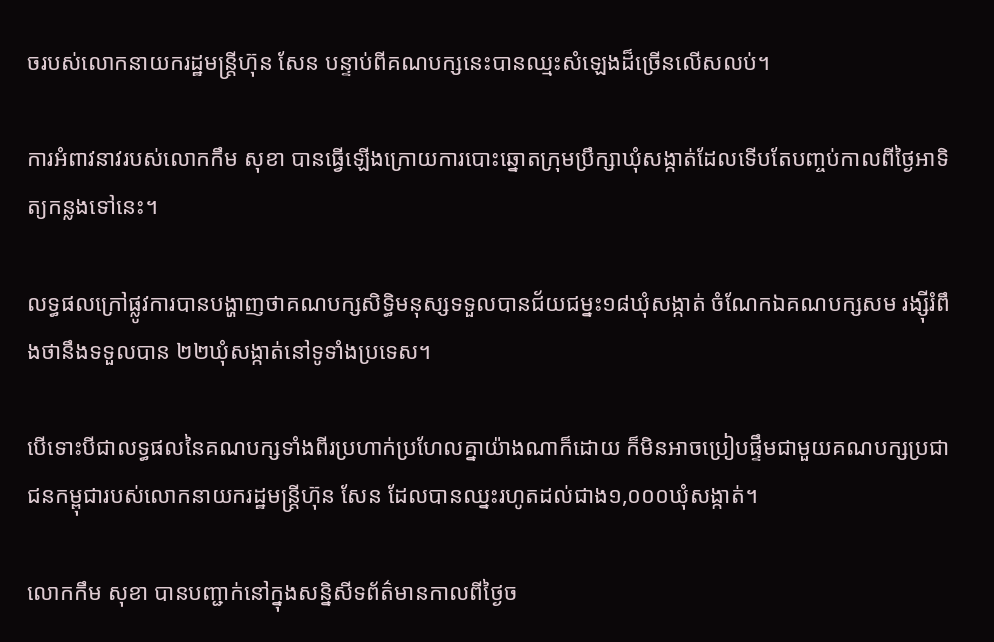ចរបស់លោកនាយករដ្ឋមន្ត្រីហ៊ុន សែន បន្ទាប់ពីគណបក្សនេះបានឈ្មះសំឡេងដ៏ច្រើនលើសលប់។

ការអំពាវនាវរបស់លោកកឹម សុខា បានធ្វើឡើងក្រោយការបោះឆ្នោតក្រុមប្រឹក្សាឃុំសង្កាត់ដែលទើបតែបញ្ចប់កាលពីថ្ងៃអាទិត្យកន្លងទៅនេះ។

លទ្ធផលក្រៅផ្លូវការបានបង្ហាញថាគណបក្សសិទ្ធិមនុស្សទទួលបានជ័យជម្នះ១៨ឃុំសង្កាត់ ចំណែកឯគណបក្សសម រង្ស៊ីរំពឹងថានឹងទទួលបាន ២២ឃុំសង្កាត់នៅទូទាំងប្រទេស។

បើទោះបីជាលទ្ធផលនៃគណបក្សទាំងពីរប្រហាក់ប្រហែលគ្នាយ៉ាងណាក៏ដោយ ក៏មិនអាចប្រៀបផ្ទឹមជាមួយគណបក្សប្រជាជនកម្ពុជារបស់លោកនាយករដ្ឋមន្ត្រីហ៊ុន សែន ដែលបានឈ្នះរហូតដល់ជាង១,០០០ឃុំសង្កាត់។

លោកកឹម សុខា បានបញ្ជាក់នៅក្នុងសន្និសីទព័ត៌មានកាលពីថ្ងៃច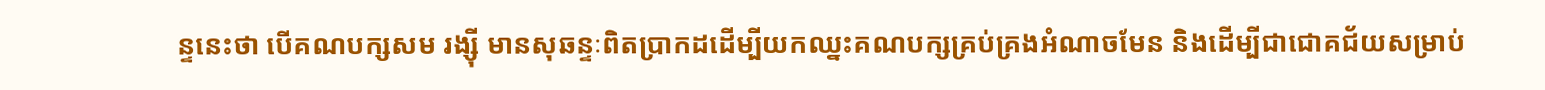ន្ទនេះថា បើគណបក្សសម រង្ស៊ី មានសុឆន្ទៈពិតប្រាកដដើម្បីយកឈ្នះគណបក្សគ្រប់គ្រងអំណាចមែន និងដើម្បីជាជោគជ័យសម្រាប់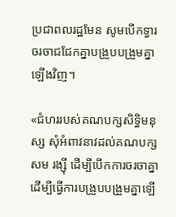ប្រជាពលរដ្ឋមែន សូមបើកទ្វារចរចាជជែកគ្នាបង្រួបបង្រួមគ្នាឡើងវិញ។

«ជំហររបស់គណបក្សសិទ្ធិមនុស្ស សុំអំពាវនាវដល់គណបក្សសម រង្ស៊ី ដើម្បីបើកការចរចាគ្នា ដើម្បីធ្វើការបង្រួបបង្រួមគ្នាឡើ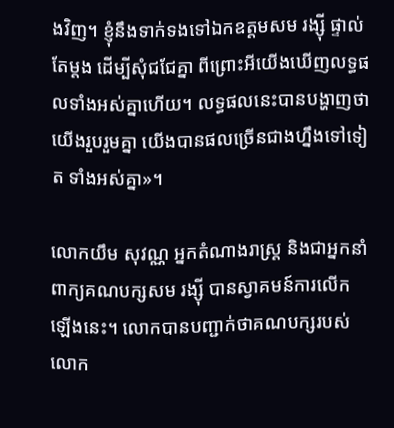ងវិញ។ ខ្ញុំនឹងទាក់ទងទៅឯកឧត្តមសម រង្ស៊ី ផ្ទាល់តែម្តង ដើម្បីសុំជជែគ្នា ពីព្រោះអីយើងឃើញលទ្ធផលទាំងអស់គ្នាហើយ។ លទ្ធផលនេះបានបង្ហាញថាយើងរួបរួមគ្នា យើងបានផលច្រើនជាងហ្នឹងទៅទៀត ទាំងអស់គ្នា»។

លោកយឹម សុវណ្ណ អ្នកតំណាងរាស្ត្រ និងជាអ្នកនាំពាក្យគណបក្សសម រង្ស៊ី បានស្វាគមន៍ការលើកឡើងនេះ។ លោកបានបញ្ជាក់ថាគណបក្សរបស់លោក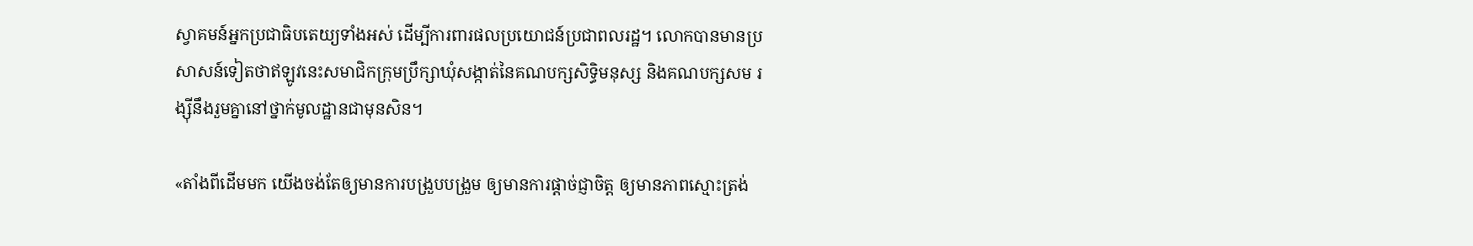ស្វាគមន៍អ្នកប្រជាធិបតេយ្យទាំងអស់ ដើម្បីការពារផលប្រយោជន៍ប្រជាពលរដ្ឋ។ លោកបានមានប្រសាសន៍ទៀតថាឥឡូវនេះសមាជិកក្រុមប្រឹក្សាឃុំសង្កាត់នៃគណបក្សសិទ្ធិមនុស្ស និងគណបក្សសម រង្ស៊ីនឹងរួមគ្នានៅថ្នាក់មូលដ្ឋានជាមុនសិន។

«តាំងពីដើមមក យើងចង់តែឲ្យមានការបង្រួបបង្រួម ឲ្យមានការផ្តាច់ជ្ញាចិត្ត ឲ្យមានភាពស្មោះត្រង់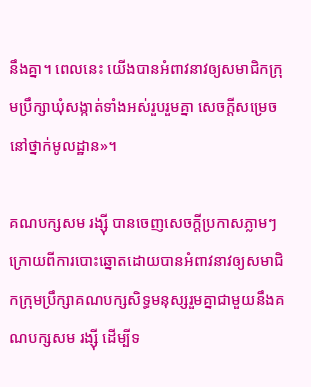នឹងគ្នា។ ពេលនេះ យើងបានអំពាវនាវឲ្យសមាជិកក្រុមប្រឹក្សាឃុំសង្កាត់ទាំងអស់រួបរួមគ្នា សេចក្តីសម្រេចនៅថ្នាក់មូលដ្ឋាន»។

គណបក្សសម រង្ស៊ី បានចេញសេចក្តីប្រកាសភ្លាមៗ ក្រោយពីការបោះឆ្នោតដោយបានអំពាវនាវឲ្យសមាជិកក្រុមប្រឹក្សាគណបក្សសិទ្ធមនុស្សរួមគ្នាជាមួយនឹងគណបក្សសម រង្ស៊ី ដើម្បីទ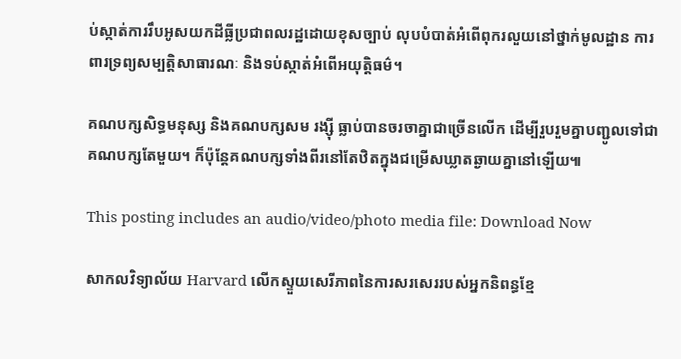ប់ស្កាត់ការរឹបអូសយកដីធ្លីប្រជាពលរដ្ឋដោយខុសច្បាប់ លុបបំបាត់អំពើពុករលួយនៅថ្នាក់មូលដ្ឋាន ការពារទ្រព្យសម្បត្តិសាធារណៈ និងទប់ស្កាត់អំពើអយុត្តិធម៌។

គណបក្សសិទ្ធមនុស្ស និងគណបក្សសម រង្ស៊ី ធ្លាប់បានចរចាគ្នាជាច្រើនលើក ដើម្បីរួបរួមគ្នាបញ្ជូលទៅជាគណបក្សតែមួយ។ ក៏ប៉ុន្តែគណបក្សទាំងពីរនៅតែឋិតក្នុងជម្រើសឃ្លាតឆ្ងាយគ្នានៅឡើយ៕

This posting includes an audio/video/photo media file: Download Now

សាកលវិទ្យាល័យ Harvard លើកស្ទួយសេរីភាពនៃការសរសេររបស់អ្នកនិពន្ធខ្មែ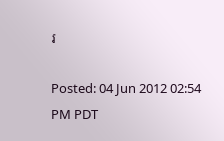រ

Posted: 04 Jun 2012 02:54 PM PDT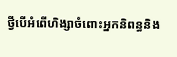ថ្វីបើអំពើហិង្សាចំពោះអ្នកនិពន្ធនិង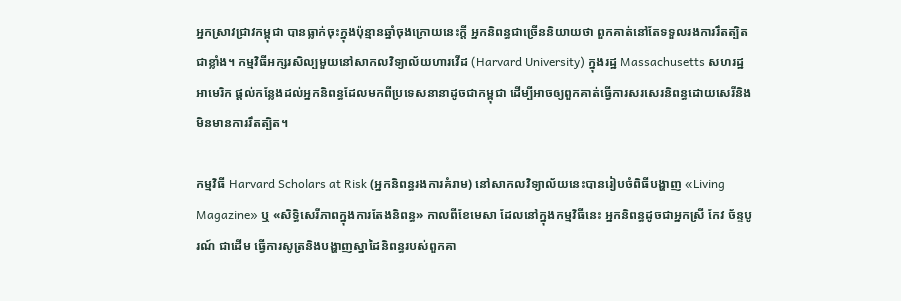អ្នកស្រាវជ្រាវកម្ពុជា បានធ្លាក់ចុះក្នុងប៉ុន្មានឆ្នាំចុងក្រោយនេះក្តី អ្នកនិពន្ធជាច្រើននិយាយថា ពួកគាត់នៅតែទទួលរងការរឹតត្បិតជាខ្លាំង។ កម្មវិធីអក្សរសិល្បមួយនៅសាកលវិទ្យាល័យហារវើដ (Harvard University) ក្នុងរដ្ឋ Massachusetts សហរដ្ឋអាមេរិក ផ្តល់កន្លែងដល់អ្នកនិពន្ធដែលមកពីប្រទេសនានាដូចជាកម្ពុជា ដើម្បីអាចឲ្យពួកគាត់ធ្វើការសរសេរនិពន្ធដោយសេរីនិងមិនមានការរឹតត្បិត។

កម្មវិធី Harvard Scholars at Risk (អ្នកនិពន្ធរងការគំរាម) នៅសាកលវិទ្យាល័យនេះបានរៀបចំពិធីបង្ហាញ «Living Magazine» ឬ «សិទ្ធិសេរីភាពក្នុងការតែងនិពន្ធ» កាលពីខែមេសា ដែលនៅក្នុងកម្មវិធីនេះ អ្នកនិពន្ធដូចជាអ្នកស្រី កែវ ច័ន្ទបូរណ៍ ជាដើម ធ្វើការសូត្រនិងបង្ហាញស្នាដៃនិពន្ធរបស់ពួកគា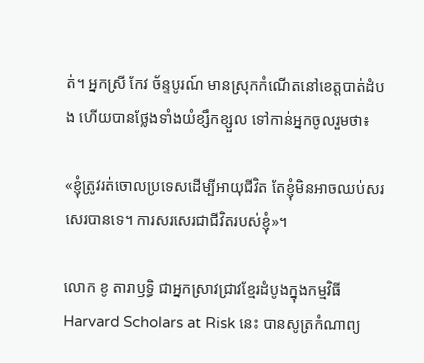ត់។ អ្នកស្រី កែវ ច័ន្ទបូរណ៍ មានស្រុកកំណើតនៅខេត្តបាត់ដំបង ហើយបានថ្លែងទាំងយំខ្សឹកខ្សួល ទៅកាន់អ្នកចូលរួមថា៖

«ខ្ញុំត្រូវរត់ចោលប្រទេសដើម្បីអាយុជីវិត តែខ្ញុំមិនអាចឈប់សរសេរបានទេ។ ការសរសេរជាជីវិតរបស់ខ្ញុំ»។

លោក ខូ តារាឫទ្ធិ ជាអ្នកស្រាវជ្រាវខ្មែរដំបូងក្នុងកម្មវិធី Harvard Scholars at Risk នេះ បានសូត្រកំណាព្យ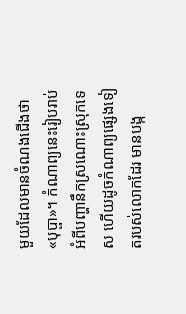មួយដែលមានចំណងជើងថា«បុប្ផា»។ កំណាព្យនេះរៀបរាប់អំពីបញ្ហានឹកស្រណោះស្រុកទេស ហើយដូចកំណាព្យផ្សេងទៀតរបស់លោកដែរ មានបង្ក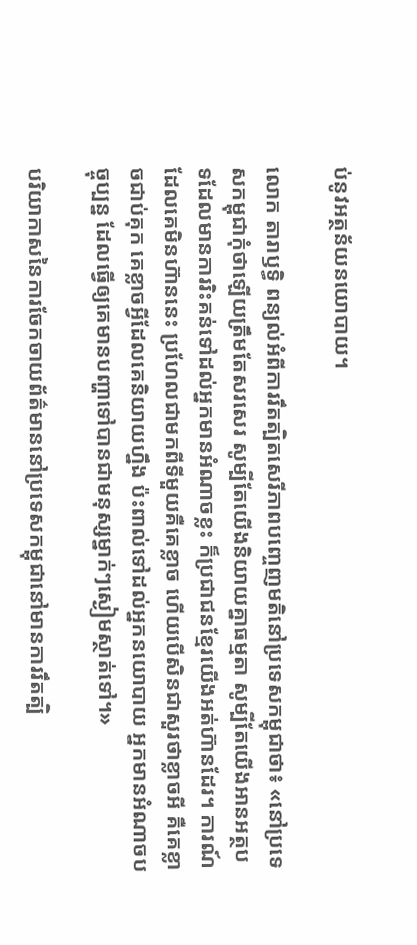ប់នូវអត្ថន័យនយោបាយ។

លោក តារាឫទ្ធិ ពន្យល់អំពីការរឹតត្បិតសេរីភាពបញ្ចេញមតិនៅប្រទេសកម្ពុជាថា៖ «នៅប្រទេសកម្ពុជាកុំថាឡើយត្រឹមតែសរសេរ សូម្បីតែយើងនិយាយគ្នាធម្មតា សូម្បីតែយើងអានអត្ថបទដែលមានការរិះគន់ទៅដល់អ្នកមានអំណាចខ្លះ ក៏ប្រជាជនខ្មែរយើងអត់ហ៊ានដែរ។ ការណ៍ដែលគេមិនហ៊ាននេះ ប្រហែលជាមកពីទីមួយគឺគេខ្លាច ហើយបើសិនជាសួរថាខ្លាចអី គឺគេខ្លាចជាប់គុក គេខ្លាចអ្វីដែលគេនិយាយហ្នឹង ប៉ះពាល់ទៅដល់អ្នកនយោបាយ អ្នកមានអំណាចបច្ចុប្បន្ន ដែលធ្វើឲ្យគេមានបញ្ហាទៅបានជាមនុស្សម្នាក់ៗស្ងៀមស្ថាត់ទៅ។»

បរិយាកាសនៃការចែកចាយព័ត៌មាននៅប្រទេសកម្ពុជានៅមានការរឹតត្បិ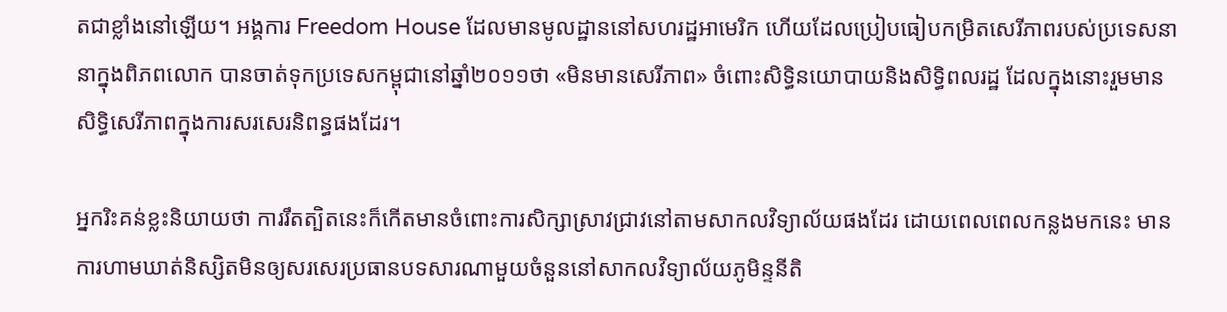តជាខ្លាំងនៅឡើយ។ អង្គការ Freedom House ដែលមានមូលដ្ឋាននៅសហរដ្ឋអាមេរិក ហើយដែលប្រៀបធៀបកម្រិតសេរីភាពរបស់ប្រទេសនានាក្នុងពិភពលោក បានចាត់ទុកប្រទេសកម្ពុជានៅឆ្នាំ២០១១ថា «មិនមានសេរីភាព» ចំពោះសិទ្ធិនយោបាយនិងសិទ្ធិពលរដ្ឋ ដែលក្នុងនោះរួមមានសិទ្ធិសេរីភាពក្នុងការសរសេរនិពន្ធផងដែរ។

អ្នករិះគន់ខ្លះនិយាយថា ការរឹតត្បិតនេះក៏កើតមានចំពោះការសិក្សាស្រាវជ្រាវនៅតាមសាកលវិទ្យាល័យផងដែរ ដោយពេលពេលកន្លងមកនេះ មានការហាមឃាត់និស្សិតមិនឲ្យសរសេរប្រធានបទសារណាមួយចំនួននៅសាកលវិទ្យាល័យភូមិន្ទនីតិ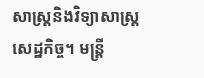សាស្ត្រនិងវិទ្យាសាស្ត្រសេដ្ឋកិច្ច។ មន្ត្រី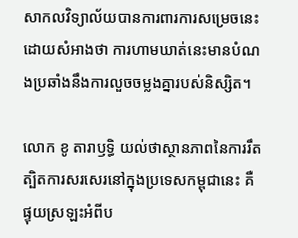សាកលវិទ្យាល័យបានការពារការសម្រេចនេះដោយសំអាងថា ការហាមឃាត់នេះមានបំណងប្រឆាំងនឹងការលួចចម្លងគ្នារបស់និស្សិត។

លោក ខូ តារាឫទ្ធិ យល់ថាស្ថានភាពនៃការរឹតត្បិតការសរសេរនៅក្នុងប្រទេសកម្ពុជានេះ គឺផ្ទុយស្រឡះអំពីប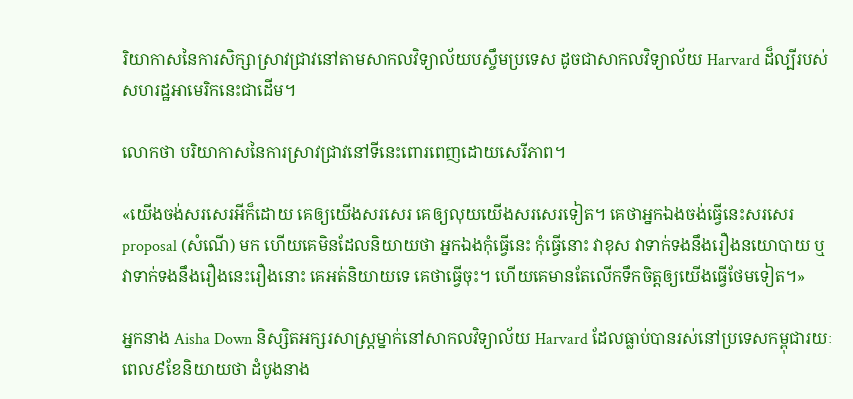រិយាកាសនៃការសិក្សាស្រាវជ្រាវនៅតាមសាកលវិទ្យាល័យបស្ចឹមប្រទេស ដូចជាសាកលវិទ្យាល័យ Harvard ដ៏ល្បីរបស់សហរដ្ឋអាមេរិកនេះជាដើម។

លោកថា បរិយាកាសនៃការស្រាវជ្រាវនៅទីនេះពោរពេញដោយសេរីភាព។

«យើងចង់សរសេរអីក៏ដោយ គេឲ្យយើងសរសេរ គេឲ្យលុយយើងសរសេរទៀត។ គេថាអ្នកឯងចង់ធ្វើនេះសរសេរ proposal (សំណើ) មក ហើយគេមិនដែលនិយាយថា អ្នកឯងកុំធ្វើនេះ កុំធ្វើនោះ វាខុស វាទាក់ទងនឹងរឿងនយោបាយ ឬវាទាក់ទងនឹងរឿងនេះរឿងនោះ គេអត់និយាយទេ គេថាធ្វើចុះ។ ហើយគេមានតែលើកទឹកចិត្តឲ្យយើងធ្វើថែមទៀត។»

អ្នកនាង Aisha Down និស្សិតអក្សរសាស្ត្រម្នាក់នៅសាកលវិទ្យាល័យ Harvard ដែលធ្លាប់បានរស់នៅប្រទេសកម្ពុជារយៈពេល៩ខែនិយាយថា ដំបូងនាង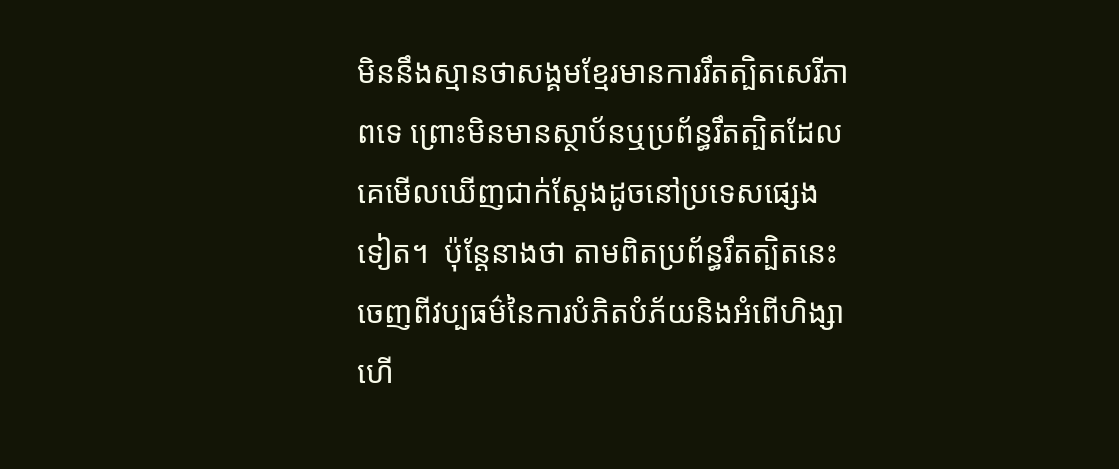មិននឹងស្មានថាសង្គមខ្មែរមានការរឹតត្បិតសេរីភាពទេ ព្រោះមិនមានស្ថាប័នឬប្រព័ន្ធរឹតត្បិតដែលគេមើលឃើញជាក់ស្តែងដូចនៅប្រទេសផ្សេងទៀត។  ប៉ុន្តែនាងថា តាមពិតប្រព័ន្ធរឹតត្បិតនេះចេញពីវប្បធម៌នៃការបំភិតបំភ័យនិងអំពើហិង្សា ហើ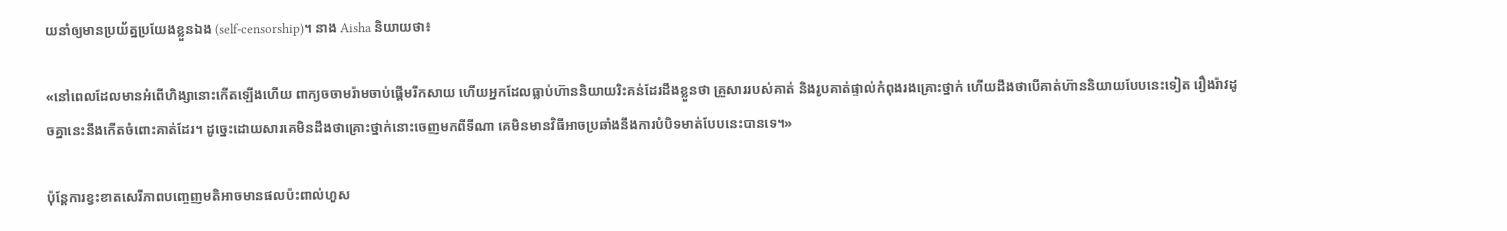យនាំឲ្យមានប្រយ័ត្នប្រយែងខ្លួនឯង (self-censorship)។ នាង Aisha និយាយថា៖

«នៅពេលដែលមានអំពើហិង្សានោះកើតឡើងហើយ ពាក្យចចាមរ៉ាមចាប់ផ្តើមរីកសាយ ហើយអ្នកដែលធ្លាប់ហ៊ាននិយាយរិះគន់ដែរដឹងខ្លួនថា គ្រួសាររបស់គាត់ និងរូបគាត់ផ្ទាល់កំពុងរងគ្រោះថ្នាក់ ហើយដឹងថាបើគាត់ហ៊ាននិយាយបែបនេះទៀត រឿងរ៉ាវដូចគ្នានេះនឹងកើតចំពោះគាត់ដែរ។ ដូច្នេះដោយសារគេមិនដឹងថាគ្រោះថ្នាក់នោះចេញមកពីទីណា គេមិនមានវិធីអាចប្រឆាំងនឹងការបំបិទមាត់បែបនេះបានទេ។»

ប៉ុន្តែការខ្វះខាតសេរីភាពបញ្ចេញមតិអាចមានផលប៉ះពាល់ហួស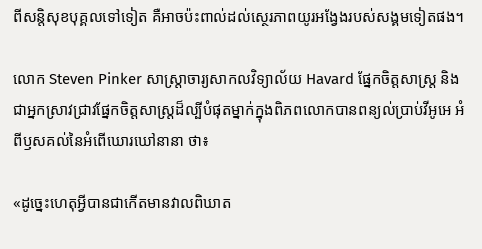ពីសន្តិសុខបុគ្គលទៅទៀត គឺអាចប៉ះពាល់ដល់ស្ថេរភាពយូរអង្វែងរបស់សង្គមទៀតផង។

លោក Steven Pinker សាស្ត្រាចារ្យសាកលវិទ្យាល័យ Havard ផ្នែកចិត្តសាស្ត្រ និងជាអ្នកស្រាវជ្រាវផ្នែកចិត្តសាស្ត្រដ៏ល្បីបំផុតម្នាក់ក្នុងពិភពលោកបានពន្យល់ប្រាប់វីអូអេ អំពីឫសគល់នៃអំពើឃោរឃៅនានា ថា៖

«ដូច្នេះហេតុអ្វីបានជាកើតមានវាលពិឃាត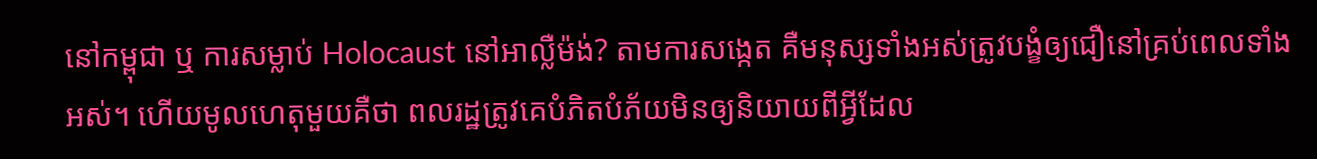នៅកម្ពុជា ឬ ការសម្លាប់ Holocaust នៅអាល្លឺម៉ង់? តាមការសង្កេត គឺមនុស្សទាំងអស់ត្រូវបង្ខំឲ្យជឿនៅគ្រប់ពេលទាំងអស់។ ហើយមូលហេតុមួយគឺថា ពលរដ្ឋត្រូវគេបំភិតបំភ័យមិនឲ្យនិយាយពីអ្វីដែល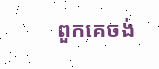ពួកគេចង់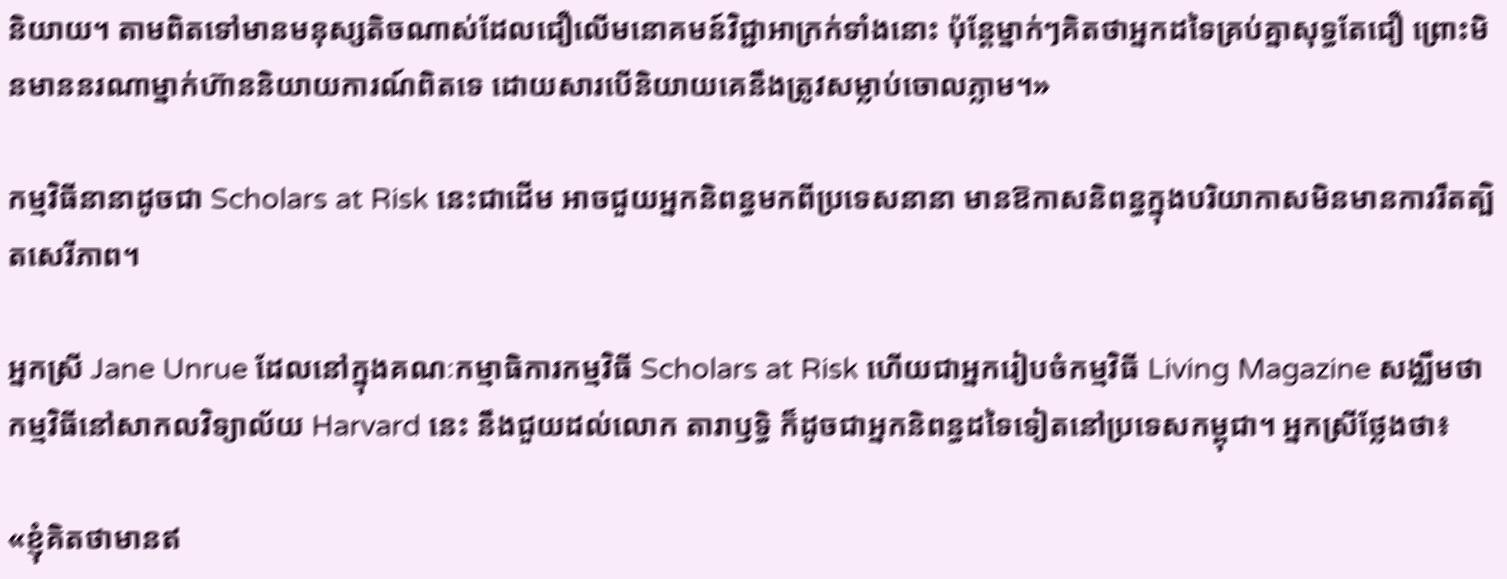និយាយ។ តាមពិតទៅមានមនុស្សតិចណាស់ដែលជឿលើមនោគមន៍វិជ្ជាអាក្រក់ទាំងនោះ ប៉ុន្តែម្នាក់ៗគិតថាអ្នកដទៃគ្រប់គ្នាសុទ្ធតែជឿ ព្រោះមិនមាននរណាម្នាក់ហ៊ាននិយាយការណ៍ពិតទេ ដោយសារបើនិយាយគេនឹងត្រូវសម្លាប់ចោលភ្លាម។»

កម្មវិធីនានាដូចជា Scholars at Risk នេះជាដើម អាចជួយអ្នកនិពន្ធមកពីប្រទេសនានា មានឱកាសនិពន្ធក្នុងបរិយាកាសមិនមានការរឹតត្បិតសេរីភាព។

អ្នកស្រី Jane Unrue ដែលនៅក្នុងគណៈកម្មាធិការកម្មវិធី Scholars at Risk ហើយជាអ្នករៀបចំកម្មវិធី Living Magazine សង្ឈឹមថា កម្មវិធីនៅសាកលវិទ្យាល័យ Harvard នេះ នឹងជួយដល់លោក តារាឫទ្ធិ ក៏ដូចជាអ្នកនិពន្ធដទៃទៀតនៅប្រទេសកម្ពុជា។ អ្នកស្រីថ្លែងថា៖

«ខ្ញុំគិតថាមានឥ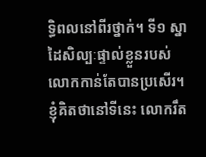ទ្ធិពលនៅពីរថ្នាក់។ ទី១ ស្នាដៃសិល្បៈផ្ទាល់ខ្លួនរបស់លោកកាន់តែបានប្រសើរ។ ខ្ញុំគិតថានៅទីនេះ លោករឹត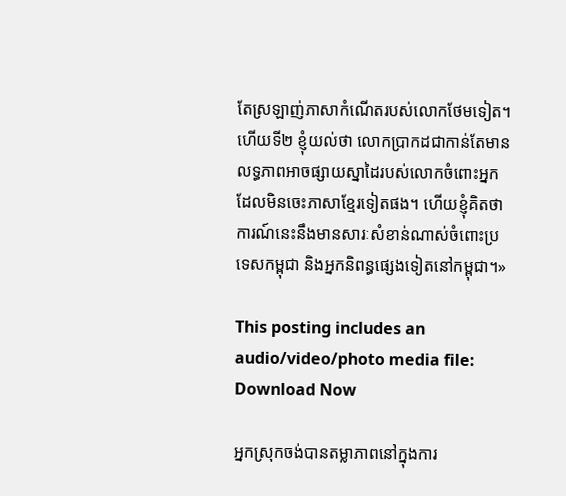តែស្រឡាញ់ភាសាកំណើតរបស់លោកថែមទៀត។ ហើយទី២ ខ្ញុំយល់ថា លោកប្រាកដជាកាន់តែមានលទ្ធភាពអាចផ្សាយស្នាដៃរបស់លោកចំពោះអ្នកដែលមិនចេះភាសាខ្មែរទៀតផង។ ហើយខ្ញុំគិតថា ការណ៍នេះនឹងមានសារៈសំខាន់ណាស់ចំពោះប្រទេសកម្ពុជា និងអ្នកនិពន្ធផ្សេងទៀតនៅកម្ពុជា។»

This posting includes an audio/video/photo media file: Download Now

អ្នកស្រុកចង់បានតម្លាភាពនៅក្នុងការ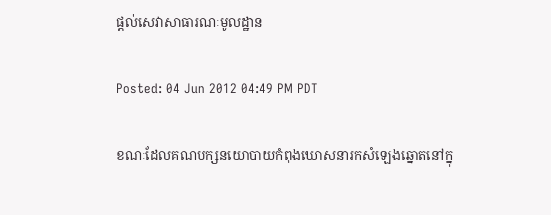ផ្តល់សេវាសាធារណៈមូលដ្ឋាន

Posted: 04 Jun 2012 04:49 PM PDT

ខណៈដែលគណបក្សនយោបាយកំពុងឃោសនារកសំឡេងឆ្នោតនៅក្នុ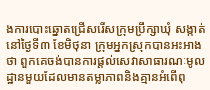ងការបោះឆ្នោតជ្រើសរើសក្រុមប្រឹក្សាឃុំ សង្កាត់នៅថ្ងៃទី៣ ខែមិថុនា ក្រុមអ្នកស្រុកបានអះអាងថា ពួកគេចង់បានការផ្តល់សេវាសាធារណៈមូលដ្ឋានមួយដែលមានតម្លាភាពនិងគ្មានអំពើពុ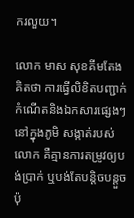ករលួយ។

លោក មាស សុខគីមតែងគិតថា ការធ្វើលិខិតបញ្ជាក់កំណើតនិងឯកសារផ្សេងៗនៅក្នុងភូមិ សង្កាត់របស់លោក គឺគ្មានការតម្រូវឲ្យបង់ប្រាក់ ឬបង់តែបន្តិចបន្តួចប៉ុ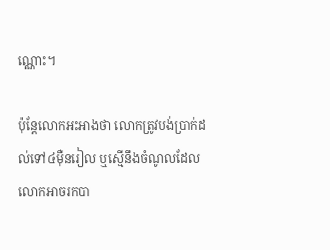ណ្ណោះ។

ប៉ុន្តែលោកអះអាងថា លោកត្រូវបង់ប្រាក់ដល់ទៅ៤ម៉ឺនរៀល ឬស្មើនឹងចំណូលដែលលោកអាចរកបា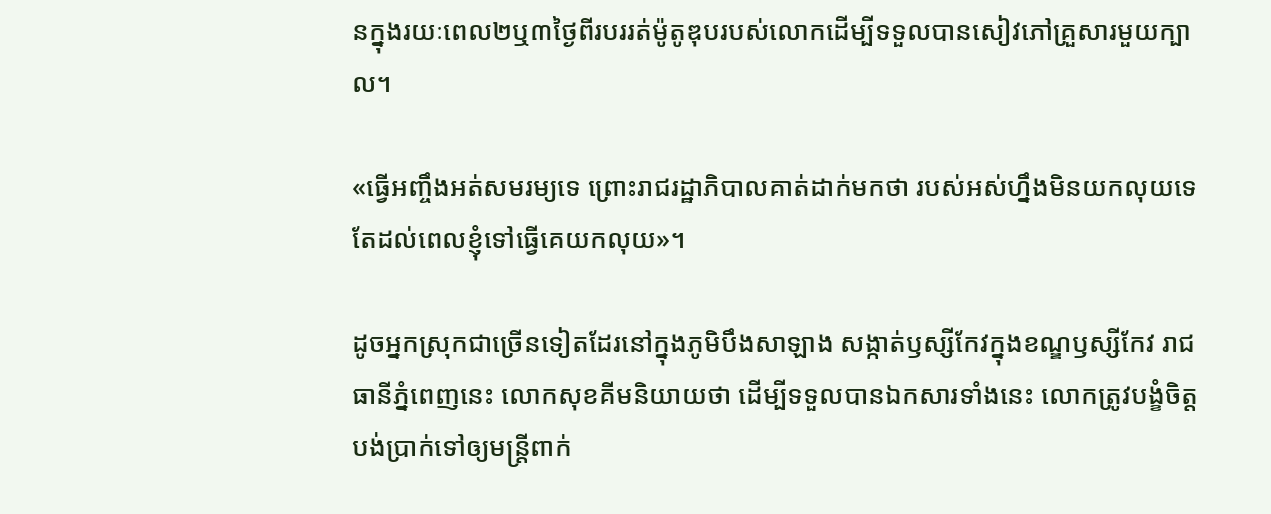នក្នុងរយៈពេល២ឬ៣ថ្ងៃពីរបររត់ម៉ូតូឌុបរបស់លោកដើម្បីទទួលបានសៀវភៅគ្រួសារមួយក្បាល។

«ធ្វើអញ្ចឹងអត់សមរម្យទេ ព្រោះរាជរដ្ឋាភិបាលគាត់ដាក់មកថា របស់អស់ហ្នឹងមិនយកលុយទេ តែដល់ពេលខ្ញុំទៅធ្វើគេយកលុយ»។

ដូចអ្នកស្រុកជាច្រើនទៀតដែរនៅក្នុងភូមិបឹងសាឡាង សង្កាត់ឫស្សីកែវក្នុងខណ្ឌឫស្សីកែវ រាជធានីភ្នំពេញនេះ លោកសុខគីមនិយាយថា ដើម្បីទទួលបានឯកសារទាំងនេះ លោកត្រូវបង្ខំចិត្តបង់ប្រាក់ទៅឲ្យមន្ត្រីពាក់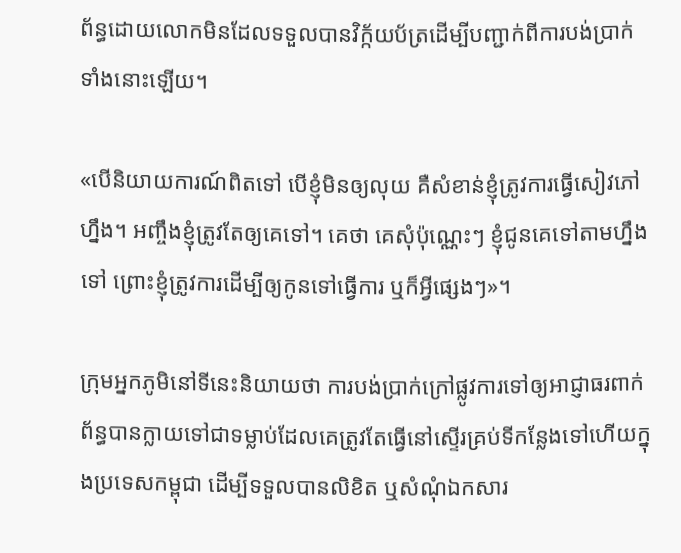ព័ន្ធដោយលោកមិនដែលទទួលបានវិក័្កយប័ត្រដើម្បីបញ្ជាក់ពីការបង់ប្រាក់ទាំងនោះឡើយ។

«បើនិយាយការណ៍ពិតទៅ បើខ្ញុំមិនឲ្យលុយ គឺសំខាន់ខ្ញុំត្រូវការធ្វើសៀវភៅហ្នឹង។ អញ្ចឹងខ្ញុំត្រូវតែឲ្យគេទៅ។ គេថា គេសុំប៉ុណ្ណេះៗ ខ្ញុំជូនគេទៅតាមហ្នឹងទៅ ព្រោះខ្ញុំត្រូវការដើម្បីឲ្យកូនទៅធ្វើការ ឬក៏អី្វផ្សេងៗ»។

ក្រុមអ្នកភូមិនៅទីនេះនិយាយថា ការបង់ប្រាក់ក្រៅផ្លូវការទៅឲ្យអាជ្ញាធរពាក់ព័ន្ធបានក្លាយទៅជាទម្លាប់ដែលគេត្រូវតែធ្វើនៅស្ទើរគ្រប់ទីកន្លែងទៅហើយក្នុងប្រទេសកម្ពុជា ដើម្បីទទួលបានលិខិត ឬសំណុំឯកសារ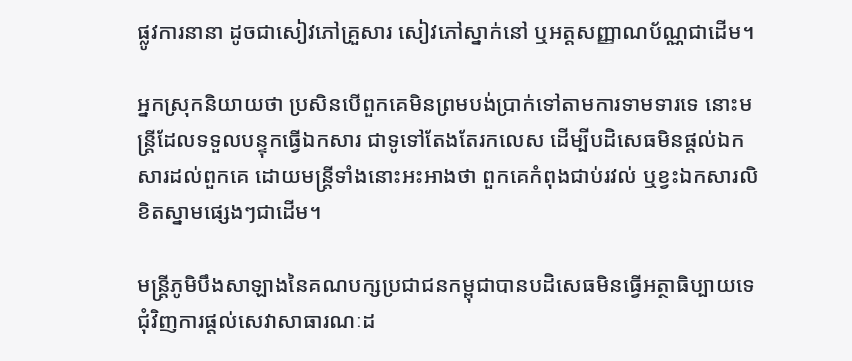ផ្លូវការនានា ដូចជាសៀវភៅគ្រួសារ សៀវភៅស្នាក់នៅ ឬអត្តសញ្ញាណប័ណ្ណជាដើម។

អ្នកស្រុកនិយាយថា ប្រសិនបើពួកគេមិនព្រមបង់ប្រាក់ទៅតាមការទាមទារទេ នោះមន្ត្រីដែលទទួលបន្ទុកធ្វើឯកសារ ជាទូទៅតែងតែរកលេស ដើម្បីបដិសេធមិនផ្តល់ឯកសារដល់ពួកគេ ដោយមន្ត្រីទាំងនោះអះអាងថា ពួកគេកំពុងជាប់រវល់ ឬខ្វះឯកសារលិខិតស្នាមផ្សេងៗជាដើម។

មន្ត្រីភូមិបឹងសាឡាងនៃគណបក្សប្រជាជនកម្ពុជាបានបដិសេធមិនធ្វើអត្ថាធិប្បាយទេជុំវិញការផ្តល់សេវាសាធារណៈដ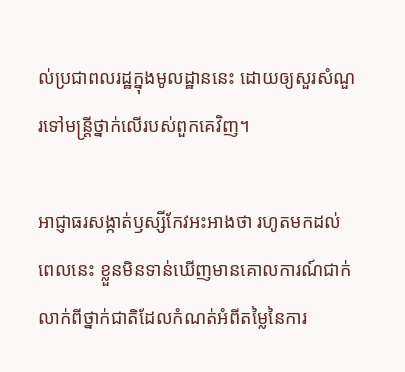ល់ប្រជាពលរដ្ឋក្នុងមូលដ្ឋាននេះ ដោយឲ្យសួរសំណួរទៅមន្ត្រីថ្នាក់លើរបស់ពួកគេវិញ។

អាជ្ញាធរសង្កាត់ឫស្សីកែវអះអាងថា រហូតមកដល់ពេលនេះ ខ្លួនមិនទាន់ឃើញមានគោលការណ៍ជាក់លាក់ពីថ្នាក់ជាតិដែលកំណត់អំពីតម្លៃនៃការ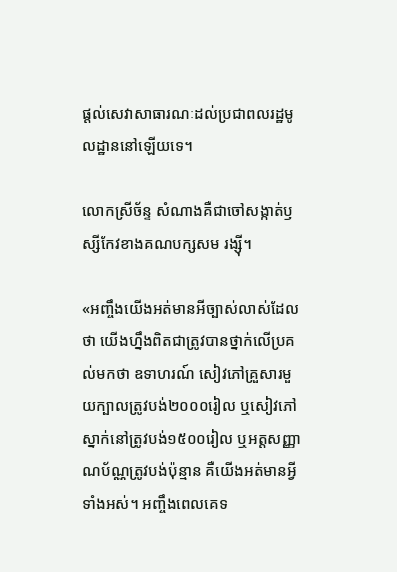ផ្តល់សេវាសាធារណៈដល់ប្រជាពលរដ្ឋមូលដ្ឋាននៅឡើយទេ។

លោកស្រីច័ន្ទ សំណាងគឺជាចៅសង្កាត់ឫស្សីកែវខាងគណបក្សសម រង្ស៊ី។

«អញ្ចឹងយើងអត់មានអីច្បាស់លាស់ដែលថា យើងហ្នឹងពិតជាត្រូវបានថ្នាក់លើប្រគល់មកថា ឧទាហរណ៍ សៀវភៅគ្រួសារមួយក្បាលត្រូវបង់២០០០រៀល ឬសៀវភៅស្នាក់នៅត្រូវបង់១៥០០រៀល ឬអត្តសញ្ញាណប័ណ្ណត្រូវបង់ប៉ុន្មាន គឺយើងអត់មានអ្វីទាំងអស់។ អញ្ចឹងពេលគេទ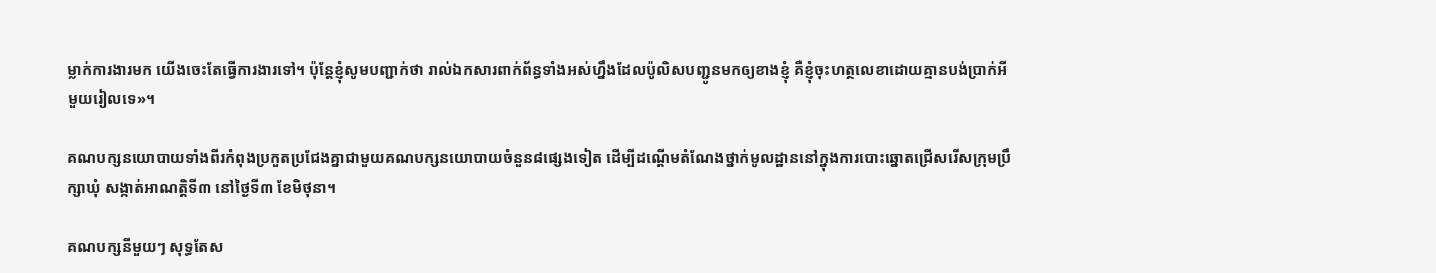ម្លាក់ការងារមក យើងចេះតែធ្វើការងារទៅ។ ប៉ុន្តែខ្ញុំសូមបញ្ជាក់ថា រាល់ឯកសារពាក់ព័ន្ធទាំងអស់ហ្នឹងដែលប៉ូលិសបញ្ជូនមកឲ្យខាងខ្ញុំ គឺខ្ញុំចុះហត្ថលេខាដោយគ្មានបង់ប្រាក់អីមួយរៀលទេ»។

គណបក្សនយោបាយទាំងពីរកំពុងប្រកួតប្រជែងគ្នាជាមួយគណបក្សនយោបាយចំនួន៨ផ្សេងទៀត ដើម្បីដណ្តើមតំណែងថ្នាក់មូលដ្ឋាននៅក្នុងការបោះឆ្នោតជ្រើសរើសក្រុមប្រឹក្សាឃុំ សង្កាត់អាណត្តិទី៣ នៅថ្ងៃទី៣ ខែមិថុនា។

គណបក្សនីមួយៗ សុទ្ធតែស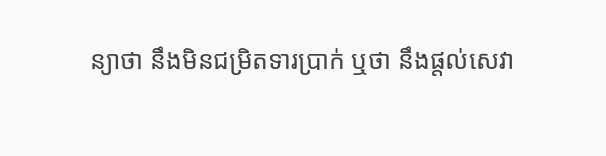ន្យាថា នឹងមិនជម្រិតទារប្រាក់ ឬថា នឹងផ្តល់សេវា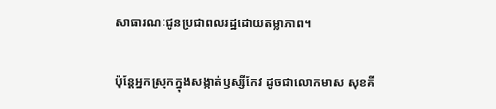សាធារណៈជូនប្រជាពលរដ្ឋដោយតម្លាភាព។

ប៉ុន្តែអ្នកស្រុកក្នុងសង្កាត់ឫស្សីកែវ ដូចជាលោកមាស សុខគី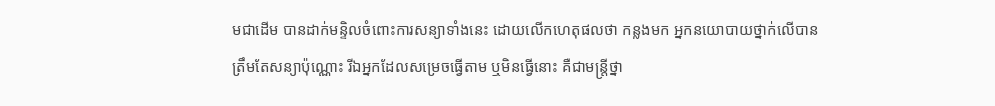មជាដើម បានដាក់មន្ទិលចំពោះការសន្យាទាំងនេះ ដោយលើកហេតុផលថា កន្លងមក អ្នកនយោបាយថ្នាក់លើបានត្រឹមតែសន្យាប៉ុណ្ណោះ រីឯអ្នកដែលសម្រេចធ្វើតាម ឬមិនធ្វើនោះ គឺជាមន្ត្រីថ្នា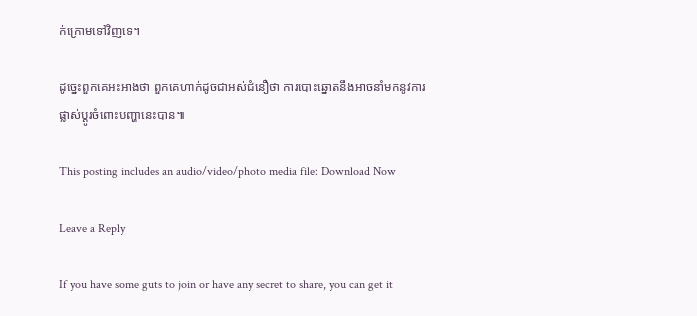ក់ក្រោមទៅវិញទេ។

ដូច្នេះពួកគេអះអាងថា ពួកគេហាក់ដូចជាអស់ជំនឿថា ការបោះឆ្នោតនឹងអាចនាំមកនូវការផ្លាស់ប្តូរចំពោះបញ្ហានេះបាន៕

This posting includes an audio/video/photo media file: Download Now

Leave a Reply

If you have some guts to join or have any secret to share, you can get it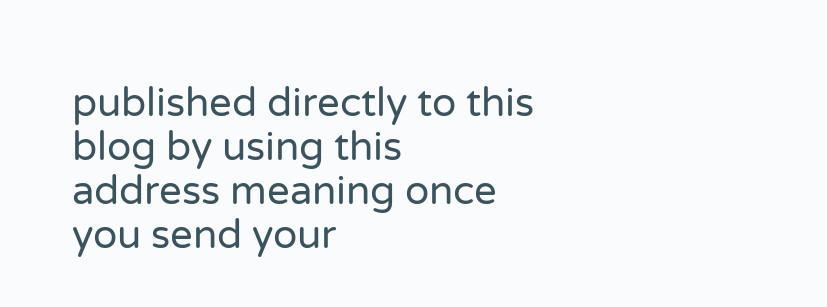published directly to this blog by using this address meaning once you send your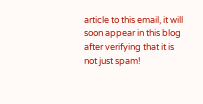article to this email, it will soon appear in this blog after verifying that it is not just spam!